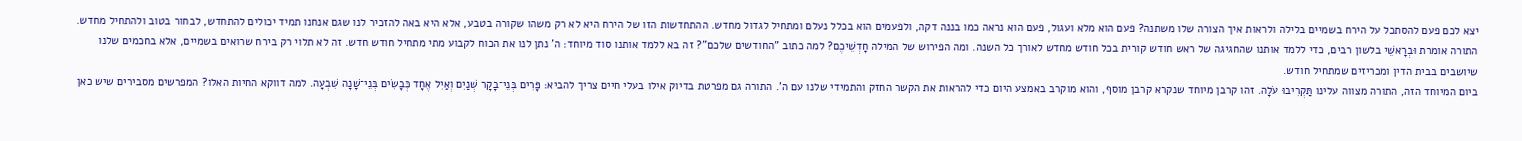יצא לכם פעם להסתכל על הירח בשמיים בלילה ולראות איך הצורה שלו משתנה? פעם הוא מלא ועגול, פעם הוא נראה כמו בננה דקה, ולפעמים הוא בכלל נעלם ומתחיל לגדול מחדש. ההתחדשות הזו של הירח היא לא רק משהו שקורה בטבע, אלא היא באה להזכיר לנו שגם אנחנו תמיד יכולים להתחדש, לבחור בטוב ולהתחיל מחדש.
התורה אומרת וּבְרָאשֵׁי בלשון רבים, כדי ללמד אותנו שהחגיגה של ראש חודש קורית בכל חודש מחדש לאורך כל השנה. ומה הפירוש של המילה חָדְשֵׁיכֶם? למה כתוב "החודשים שלכם"? זה בא ללמד אותנו סוד מיוחד: ה' נתן לנו את הכוח לקבוע מתי מתחיל חודש חדש. זה לא תלוי רק בירח שרואים בשמיים, אלא בחכמים שלנו שיושבים בבית הדין ומכריזים שמתחיל חודש.
ביום המיוחד הזה, התורה מצווה עלינו תַּקְרִיבוּ עֹלָה. זהו קרבן מיוחד שנקרא קרבן מוסף, והוא מוקרב באמצע היום כדי להראות את הקשר החזק והתמידי שלנו עם ה'. התורה גם מפרטת בדיוק אילו בעלי חיים צריך להביא: פָּרִים בְּנֵי־בָקָר שְׁנַיִם וְאַיִל אֶחָד כְּבָשִׂים בְּנֵי־שָׁנָה שִׁבְעָה. למה דווקא החיות האלו? המפרשים מסבירים שיש כאן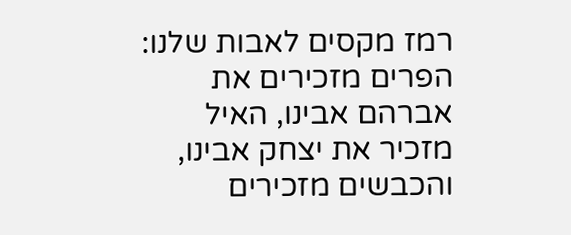רמז מקסים לאבות שלנו: הפרים מזכירים את אברהם אבינו, האיל מזכיר את יצחק אבינו, והכבשים מזכירים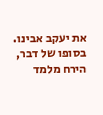את יעקב אבינו.
בסופו של דבר, הירח מלמד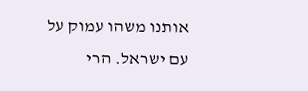אותנו משהו עמוק על עם ישראל. הרי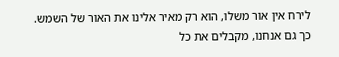לירח אין אור משלו, הוא רק מאיר אלינו את האור של השמש. כך גם אנחנו, מקבלים את כל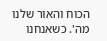הכוח והאור שלנו מה'. כשאנחנו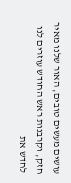עושים מעשים טובים, האור שלנו מאיר חזק, וקרבנות ראש החודש עוזרים לנו לחדש את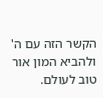הקשר הזה עם ה' ולהביא המון אור טוב לעולם.